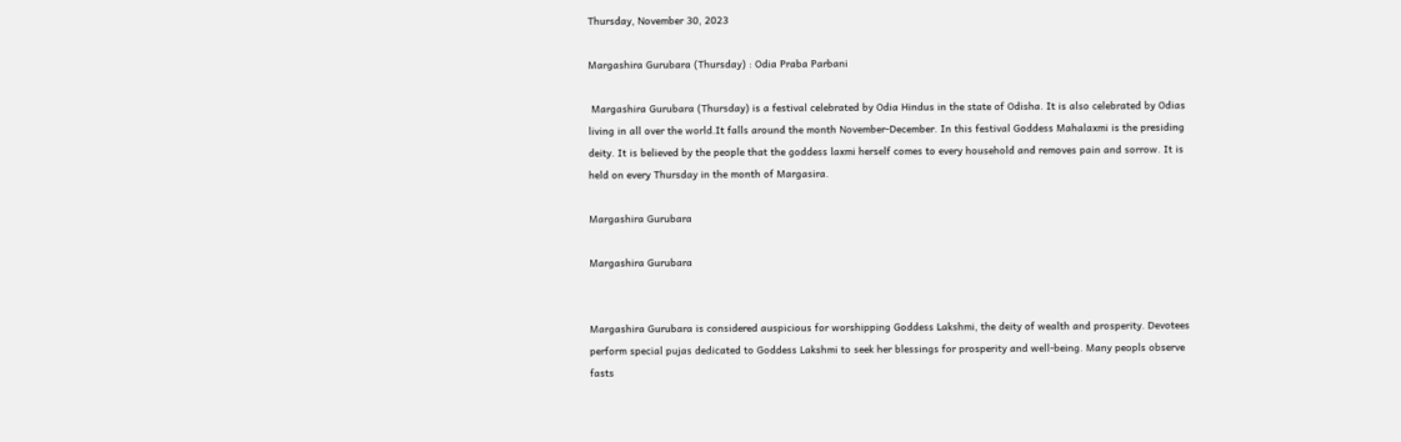Thursday, November 30, 2023

Margashira Gurubara (Thursday) : Odia Praba Parbani

 Margashira Gurubara (Thursday) is a festival celebrated by Odia Hindus in the state of Odisha. It is also celebrated by Odias living in all over the world.It falls around the month November-December. In this festival Goddess Mahalaxmi is the presiding deity. It is believed by the people that the goddess laxmi herself comes to every household and removes pain and sorrow. It is held on every Thursday in the month of Margasira.

Margashira Gurubara

Margashira Gurubara


Margashira Gurubara is considered auspicious for worshipping Goddess Lakshmi, the deity of wealth and prosperity. Devotees perform special pujas dedicated to Goddess Lakshmi to seek her blessings for prosperity and well-being. Many peopls observe fasts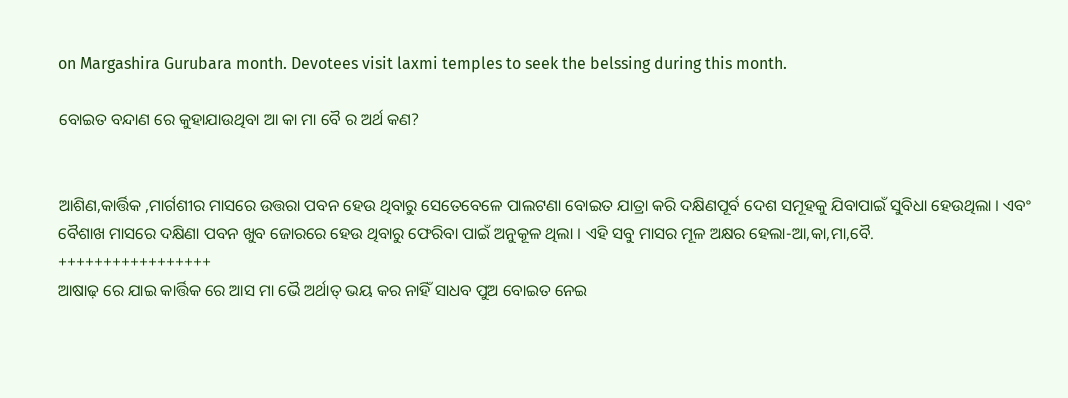on Margashira Gurubara month. Devotees visit laxmi temples to seek the belssing during this month.

ବୋଇତ ବନ୍ଦାଣ ରେ କୁହାଯାଉଥିବା ଆ କା ମା ବୈ ର ଅର୍ଥ କଣ?


ଆଶିଣ,କାର୍ତ୍ତିକ ,ମାର୍ଗଶୀର ମାସରେ ଉତ୍ତରା ପବନ ହେଉ ଥିବାରୁ ସେତେବେଳେ ପାଲଟଣା ବୋଇତ ଯାତ୍ରା କରି ଦକ୍ଷିଣପୂର୍ବ ଦେଶ ସମୂହକୁ ଯିବାପାଇଁ ସୁବିଧା ହେଉଥିଲା । ଏବଂ ବୈଶାଖ ମାସରେ ଦକ୍ଷିଣା ପବନ ଖୁବ ଜୋରରେ ହେଉ ଥିବାରୁ ଫେରିବା ପାଇଁ ଅନୁକୂଳ ଥିଲା । ଏହି ସବୁ ମାସର ମୂଳ ଅକ୍ଷର ହେଲା-ଆ,କା,ମା,ବୈ.
+++++++++++++++++
ଆଷାଢ଼ ରେ ଯାଇ କାର୍ତ୍ତିକ ରେ ଆସ ମା ଭୈ ଅର୍ଥାତ୍ ଭୟ କର ନାହିଁ ସାଧବ ପୁଅ ବୋଇତ ନେଇ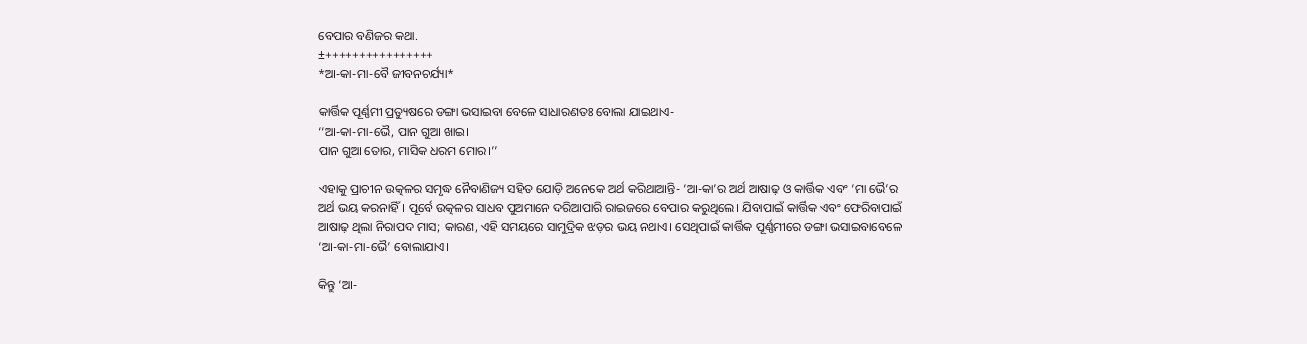ବେପାର ବଣିଜର କଥା.
±++++++++++++++++
*ଆ-କା-ମା-ବୈ ଜୀବନଚର୍ଯ୍ୟା*

କାର୍ତ୍ତିକ ପୂର୍ଣ୍ଣମୀ ପ୍ରତ୍ୟୁଷରେ ଡଙ୍ଗା ଭସାଇବା ବେଳେ ସାଧାରଣତଃ ବୋଲା ଯାଇଥାଏ-
‘‘ଆ-କା-ମା-ଭୈ, ପାନ ଗୁଆ ଖାଇ।
ପାନ ଗୁଆ ତୋର, ମାସିକ ଧରମ ମୋର।’’

ଏହାକୁ ପ୍ରାଚୀନ ଉତ୍କଳର ସମୃଦ୍ଧ ନୈବାଣିଜ୍ୟ ସହିତ ଯୋଡ଼ି ଅନେକେ ଅର୍ଥ କରିଥାଆନ୍ତି- ‘ଆ-କା’ର ଅର୍ଥ ଆଷାଢ଼ ଓ କାର୍ତ୍ତିକ ଏବଂ ‘ମା ଭୈ’ର ଅର୍ଥ ଭୟ କରନାହିଁ। ପୂର୍ବେ ଉତ୍କଳର ସାଧବ ପୁଅମାନେ ଦରିଆପାରି ରାଇଜରେ ବେପାର କରୁଥିଲେ। ଯିବାପାଇଁ କାର୍ତ୍ତିକ ଏବଂ ଫେରିବାପାଇଁ ଆଷାଢ଼ ଥିଲା ନିରାପଦ ମାସ; କାରଣ, ଏହି ସମୟରେ ସାମୁଦ୍ରିକ ଝଡ଼ର ଭୟ ନଥାଏ। ସେଥିପାଇଁ କାର୍ତ୍ତିକ ପୂର୍ଣ୍ଣମୀରେ ଡଙ୍ଗା ଭସାଇବାବେଳେ ‘ଆ-କା-ମା-ଭୈ’ ବୋଲାଯାଏ।

କିନ୍ତୁ ‘ଆ-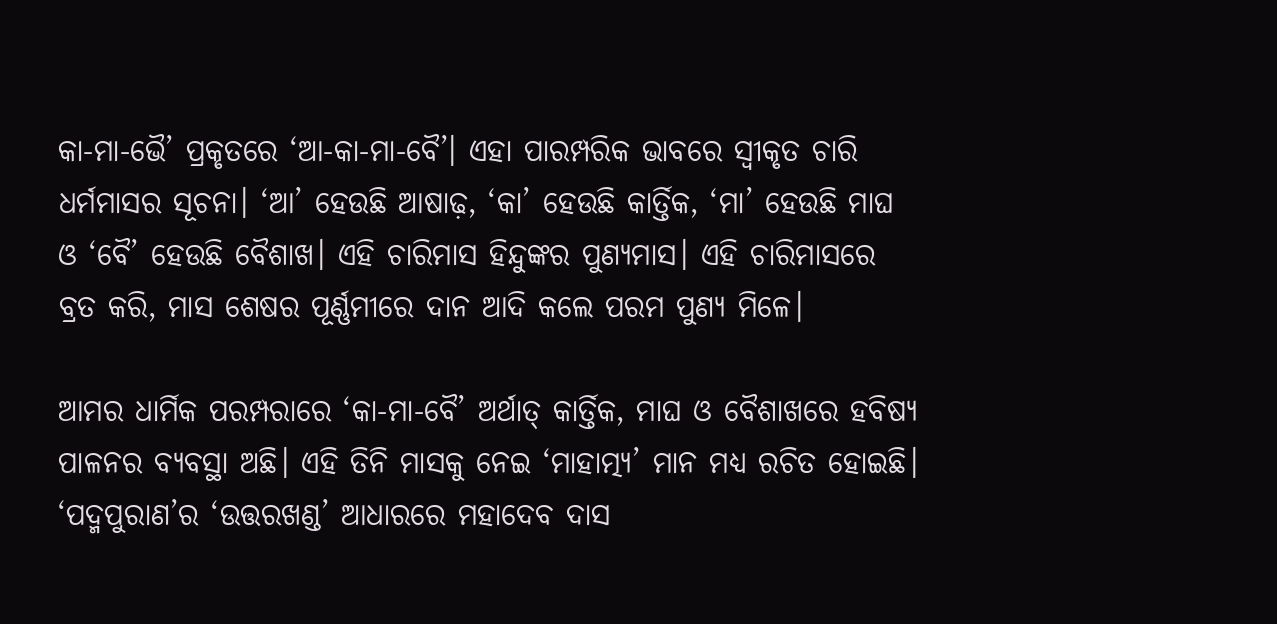କା-ମା-ଭୈ’ ପ୍ରକୃତରେ ‘ଆ-କା-ମା-ବୈ’। ଏହା ପାରମ୍ପରିକ ଭାବରେ ସ୍ୱୀକୃତ ଚାରି ଧର୍ମମାସର ସୂଚନା। ‘ଆ’ ହେଉଛି ଆଷାଢ଼, ‘କା’ ହେଉଛି କାର୍ତ୍ତିକ, ‘ମା’ ହେଉଛି ମାଘ ଓ ‘ବୈ’ ହେଉଛି ବୈଶାଖ। ଏହି ଚାରିମାସ ହିନ୍ଦୁଙ୍କର ପୁଣ୍ୟମାସ। ଏହି ଚାରିମାସରେ ବ୍ରତ କରି, ମାସ ଶେଷର ପୂର୍ଣ୍ଣମୀରେ ଦାନ ଆଦି କଲେ ପରମ ପୁଣ୍ୟ ମିଳେ।

ଆମର ଧାର୍ମିକ ପରମ୍ପରାରେ ‘କା-ମା-ବୈ’ ଅର୍ଥାତ୍ କାର୍ତ୍ତିକ, ମାଘ ଓ ବୈଶାଖରେ ହବିଷ୍ୟ ପାଳନର ବ୍ୟବସ୍ଥା ଅଛି। ଏହି ତିନି ମାସକୁ ନେଇ ‘ମାହାତ୍ମ୍ୟ’ ମାନ ମଧ୍ୟ ରଚିତ ହୋଇଛି। ‘ପଦ୍ମପୁରାଣ’ର ‘ଉତ୍ତରଖଣ୍ଡ’ ଆଧାରରେ ମହାଦେବ ଦାସ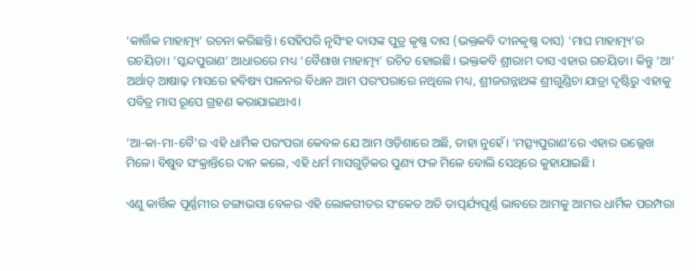‘କାର୍ତ୍ତିକ ମାହାତ୍ମ୍ୟ’ ରଚନା କରିଛନ୍ତି। ସେହିପରି ନୃସିଂହ ଦାସଙ୍କ ପୁତ୍ର କୃଷ୍ଣ ଦାସ (ଭକ୍ତକବି ଦୀନକୃଷ୍ଣ ଦାସ) ‘ମାଘ ମାହାତ୍ମ୍ୟ’ର ରଚୟିତା। ‘ସ୍କନ୍ଦପୁରାଣ’ ଆଧାରରେ ମଧ୍ୟ ‘ବୈଶାଖ ମାହାତ୍ମ୍ୟ’ ରଚିତ ହୋଇଛି। ଭକ୍ତକବି ଶ୍ରୀରାମ ଦାସ ଏହାର ରଚୟିତା। କିନ୍ତୁ ‘ଆ’ ଅର୍ଥାତ୍ ଆଷାଢ଼ ମାସରେ ହବିଷ୍ୟ ପାଳନର ବିଧାନ ଆମ ପରଂପରାରେ ନଥିଲେ ମଧ୍ୟ, ଶ୍ରୀଜଗନ୍ନାଥଙ୍କ ଶ୍ରୀଗୁଣ୍ଡିଚା ଯାତ୍ରା ଦୃଷ୍ଟିରୁ ଏହାକୁ ପବିତ୍ର ମାସ ରୂପେ ଗ୍ରହଣ କରାଯାଇଥାଏ।

‘ଆ-କା-ମା-ବୈ’ର ଏହି ଧାର୍ମିକ ପରଂପରା କେବଳ ଯେ ଆମ ଓଡ଼ିଶାରେ ଅଛି, ତାହା ନୁହେଁ। ‘ମତ୍ସ୍ୟପୁରାଣ’ରେ ଏହାର ଉଲ୍ଲେଖ ମିଳେ। ବିଷୁବ ସଂକ୍ରାନ୍ତିରେ ଦାନ କଲେ, ଏହି ଧର୍ମ ମାସଗୁଡ଼ିକର ପୁଣ୍ୟ ଫଳ ମିଳେ ବୋଲି ସେଥିରେ କୁହାଯାଇଛି।

ଏଣୁ କାର୍ତ୍ତିକ ପୂର୍ଣ୍ଣମୀର ଡଙ୍ଗାଭସା ବେଳର ଏହି ଲୋକଗୀତର ସଂକେତ ଅତି ତାତ୍ପର୍ଯ୍ୟପୂର୍ଣ୍ଣ ଭାବରେ ଆମକୁ ଆମର ଧାର୍ମିକ ପରମ୍ପରା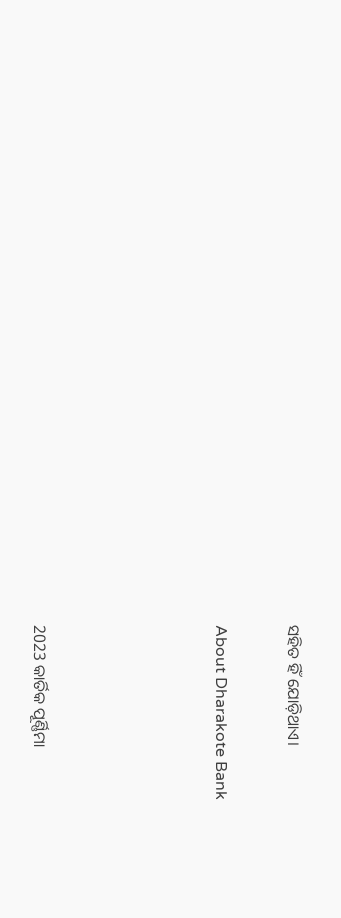ସହିତ ହିଁ ଯୋଡ଼ିଥାଏ।

About Dharakote Bank




2023 କାର୍ତିକ ପୂର୍ଣ୍ଣିମା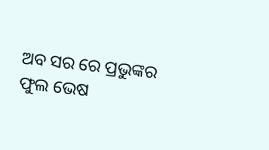ଅବ ସର ରେ ପ୍ରଭୁଙ୍କର ଫୁଲ ଭେଷ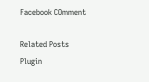Facebook COmment

Related Posts Plugin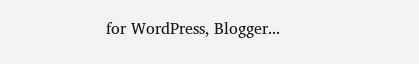for WordPress, Blogger...